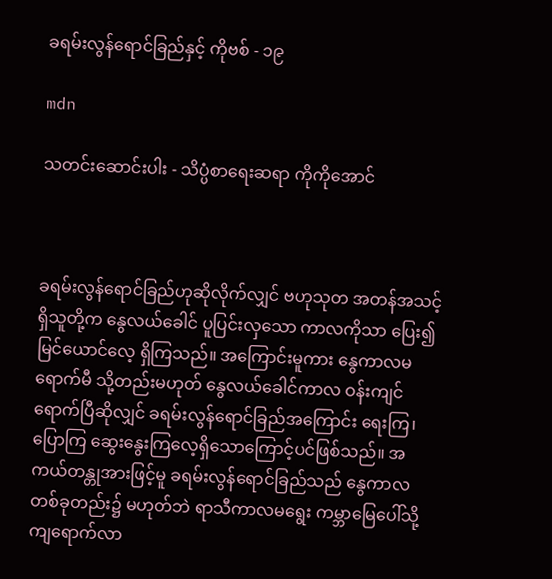ခရမ်းလွန်ရောင်ခြည်နှင့် ကိုဗစ် - ၁၉

mdn

သတင်းဆောင်းပါး - သိပ္ပံစာရေးဆရာ ကိုကိုအောင်



ခရမ်းလွန်ရောင်ခြည်ဟုဆိုလိုက်လျှင် ဗဟုသုတ အတန်အသင့်ရှိသူတို့က နွေလယ်ခေါင် ပူပြင်းလှသော ကာလကိုသာ ပြေး၍မြင်ယောင်လေ့ ရှိကြသည်။ အကြောင်းမူကား နွေကာလမရောက်မီ သို့တည်းမဟုတ် နွေလယ်ခေါင်ကာလ ဝန်းကျင် ရောက်ပြီဆိုလျှင် ခရမ်းလွန်ရောင်ခြည်အကြောင်း ရေးကြ၊ ပြောကြ ဆွေးနွေးကြလေ့ရှိသောကြောင့်ပင်ဖြစ်သည်။ အကယ်တန္တုအားဖြင့်မူ ခရမ်းလွန်ရောင်ခြည်သည် နွေကာလတစ်ခုတည်း၌ မဟုတ်ဘဲ ရာသီကာလမရွေး ကမ္ဘာမြေပေါ်သို့ ကျရောက်လာ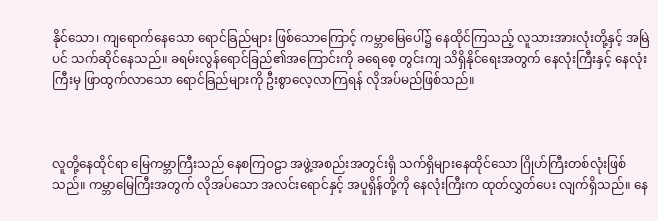နိုင်သော၊ ကျရောက်နေသော ရောင်ခြည်များ ဖြစ်သောကြောင့် ကမ္ဘာမြေပေါ်၌ နေထိုင်ကြသည့် လူသားအားလုံးတို့နှင့် အမြဲပင် သက်ဆိုင်နေသည်။ ခရမ်းလွန်ရောင်ခြည်၏အကြောင်းကို ခရေစေ့ တွင်းကျ သိရှိနိုင်ရေးအတွက် နေလုံးကြီးနှင့် နေလုံးကြီးမှ ဖြာထွက်လာသော ရောင်ခြည်များကို ဦးစွာလေ့လာကြရန် လိုအပ်မည်ဖြစ်သည်။



လူတို့နေထိုင်ရာ မြေကမ္ဘာကြီးသည် နေစကြဝဠာ အဖွဲ့အစည်းအတွင်းရှိ သက်ရှိများနေထိုင်သော ဂြိုဟ်ကြီးတစ်လုံးဖြစ်သည်။ ကမ္ဘာမြေကြီးအတွက် လိုအပ်သော အလင်းရောင်နှင့် အပူရှိန်တို့ကို နေလုံးကြီးက ထုတ်လွှတ်ပေး လျက်ရှိသည်။ နေ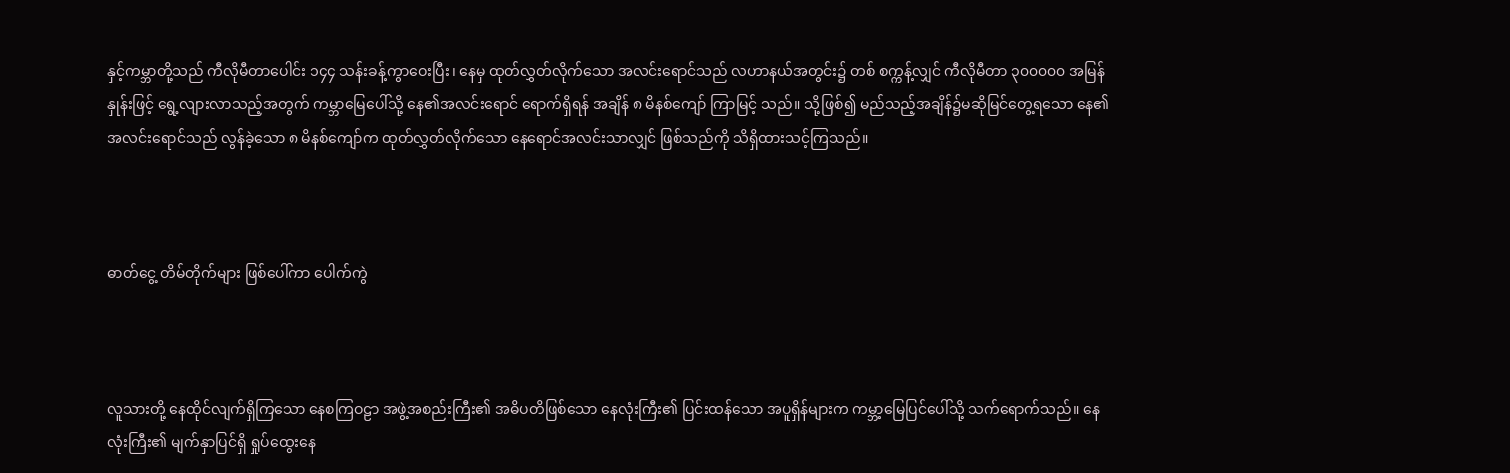နှင့်ကမ္ဘာတို့သည် ကီလိုမီတာပေါင်း ၁၄၄ သန်းခန့်ကွာဝေးပြီး၊ နေမှ ထုတ်လွှတ်လိုက်သော အလင်းရောင်သည် လဟာနယ်အတွင်း၌ တစ် စက္ကန့်လျှင် ကီလိုမီတာ ၃၀၀၀၀၀ အမြန်နှုန်းဖြင့် ရွေ့လျားလာသည့်အတွက် ကမ္ဘာမြေပေါ်သို့ နေ၏အလင်းရောင် ရောက်ရှိရန် အချိန် ၈ မိနစ်ကျော် ကြာမြင့် သည်။ သို့ဖြစ်၍ မည်သည့်အချိန်၌မဆိုမြင်တွေ့ရသော နေ၏အလင်းရောင်သည် လွန်ခဲ့သော ၈ မိနစ်ကျော်က ထုတ်လွှတ်လိုက်သော နေရောင်အလင်းသာလျှင် ဖြစ်သည်ကို သိရှိထားသင့်ကြသည်။



ဓာတ်ငွေ့ တိမ်တိုက်များ ဖြစ်ပေါ်ကာ ပေါက်ကွဲ



လူသားတို့ နေထိုင်လျက်ရှိကြသော နေစကြဝဠာ အဖွဲ့အစည်းကြီး၏ အဓိပတိဖြစ်သော နေလုံးကြီး၏ ပြင်းထန်သော အပူရှိန်များက ကမ္ဘာ့မြေပြင်ပေါ်သို့ သက်ရောက်သည်။ နေလုံးကြီး၏ မျက်နှာပြင်ရှိ ရှုပ်ထွေးနေ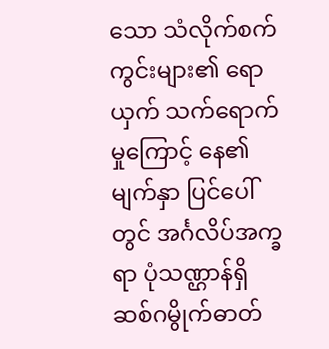သော သံလိုက်စက်ကွင်းများ၏ ရောယှက် သက်ရောက်မှုကြောင့် နေ၏မျက်နှာ ပြင်ပေါ်တွင် အင်္ဂလိပ်အက္ခရာ ပုံသဏ္ဌာန်ရှိဆစ်ဂမွိုက်ဓာတ်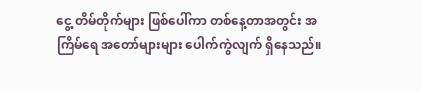ငွေ့ တိမ်တိုက်များ ဖြစ်ပေါ်ကာ တစ်နေ့တာအတွင်း အကြိမ်ရေ အတော်များများ ပေါက်ကွဲလျက် ရှိနေသည်။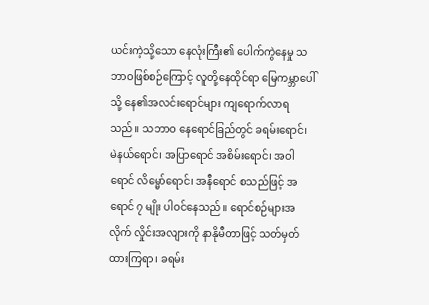ယင်းကဲ့သို့သော နေလုံးကြီး၏ ပေါက်ကွဲနေမှု သဘာဝဖြစ်စဉ်ကြောင့် လူတို့နေထိုင်ရာ မြေကမ္ဘာပေါ်သို့ နေ၏အလင်းရောင်များ ကျရောက်လာရ သည်။ သဘာဝ နေရောင်ခြည်တွင် ခရမ်းရောင်၊ မဲနယ်ရောင်၊ အပြာရောင် အစိမ်းရောင်၊ အဝါရောင် လိမ္မော်ရောင်၊ အနီရောင် စသည်ဖြင့် အရောင် ၇ မျိုး ပါဝင်နေသည်။ ရောင်စဉ်များအလိုက် လှိုင်းအလျားကို နာနိုမီတာဖြင့် သတ်မှတ်ထားကြရာ၊ ခရမ်း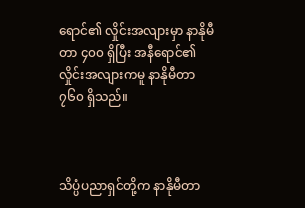ရောင်၏ လှိုင်းအလျားမှာ နာနိုမီတာ ၄၀၀ ရှိပြီး အနီရောင်၏ လှိုင်းအလျားကမူ နာနိုမီတာ ၇၆၀ ရှိသည်။



သိပ္ပံပညာရှင်တို့က နာနိုမီတာ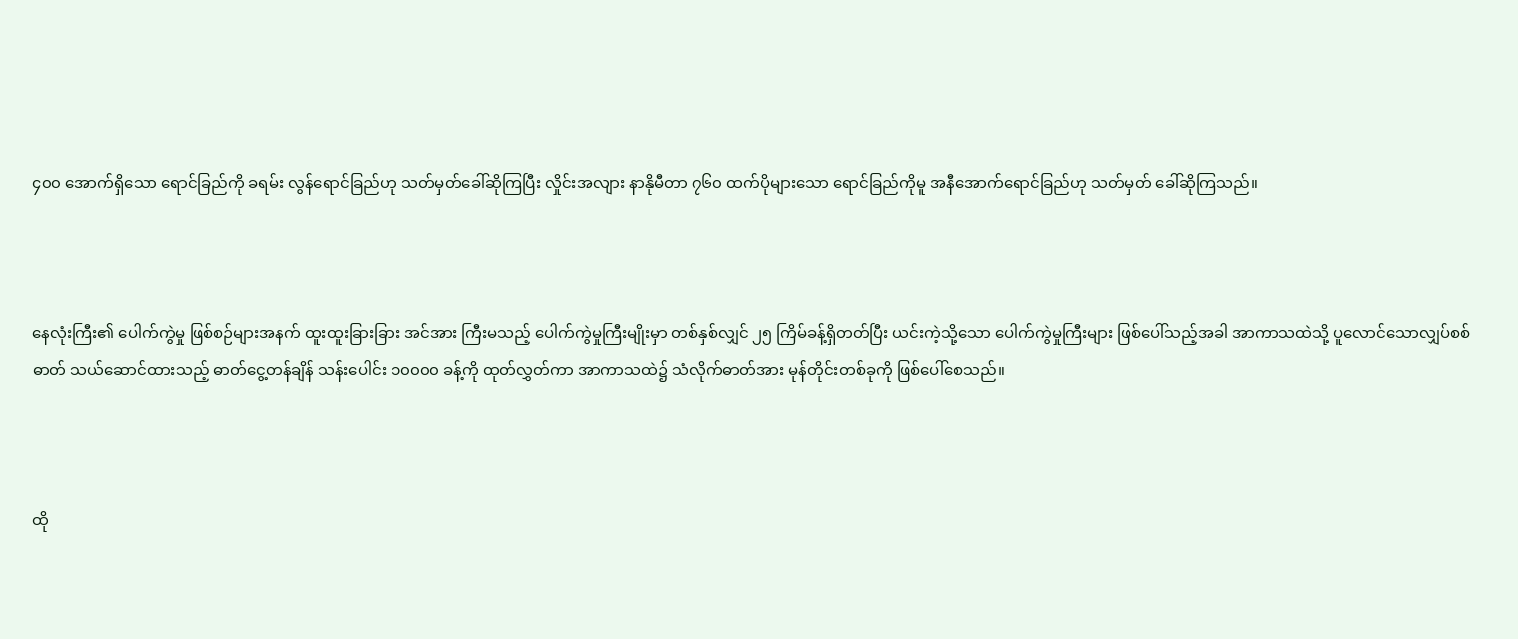၄၀၀ အောက်ရှိသော ရောင်ခြည်ကို ခရမ်း လွန်ရောင်ခြည်ဟု သတ်မှတ်ခေါ်ဆိုကြပြီး လှိုင်းအလျား နာနိုမီတာ ၇၆၀ ထက်ပိုများသော ရောင်ခြည်ကိုမူ အနီအောက်ရောင်ခြည်ဟု သတ်မှတ် ခေါ်ဆိုကြသည်။



နေလုံးကြီး၏ ပေါက်ကွဲမှု ဖြစ်စဉ်များအနက် ထူးထူးခြားခြား အင်အား ကြီးမသည့် ပေါက်ကွဲမှုကြီးမျိုးမှာ တစ်နှစ်လျှင် ၂၅ ကြိမ်ခန့်ရှိတတ်ပြီး ယင်းကဲ့သို့သော ပေါက်ကွဲမှုကြီးများ ဖြစ်ပေါ်သည့်အခါ အာကာသထဲသို့ ပူလောင်သောလျှပ်စစ်ဓာတ် သယ်ဆောင်ထားသည့် ဓာတ်ငွေ့တန်ချိန် သန်းပေါင်း ၁၀၀၀၀ ခန့်ကို ထုတ်လွှတ်ကာ အာကာသထဲ၌ သံလိုက်ဓာတ်အား မုန်တိုင်းတစ်ခုကို ဖြစ်ပေါ်စေသည်။



ထို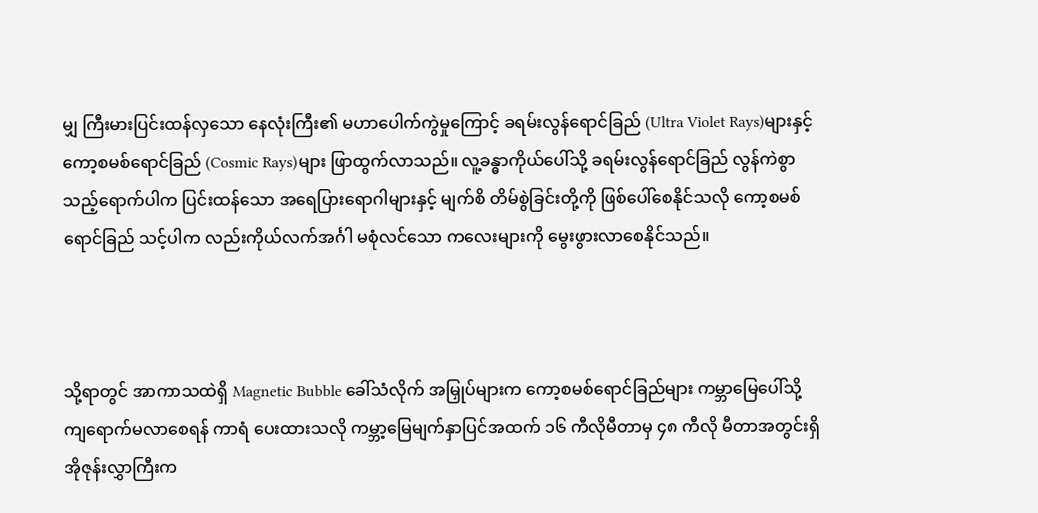မျှ ကြီးမားပြင်းထန်လှသော နေလုံးကြီး၏ မဟာပေါက်ကွဲမှုကြောင့် ခရမ်းလွန်ရောင်ခြည် (Ultra Violet Rays)များနှင့် ကော့စမစ်ရောင်ခြည် (Cosmic Rays)များ ဖြာထွက်လာသည်။ လူ့ခန္ဓာကိုယ်ပေါ်သို့ ခရမ်းလွန်ရောင်ခြည် လွန်ကဲစွာသည့်ရောက်ပါက ပြင်းထန်သော အရေပြားရောဂါများနှင့် မျက်စိ တိမ်စွဲခြင်းတို့ကို ဖြစ်ပေါ်စေနိုင်သလို ကော့စမစ်ရောင်ခြည် သင့်ပါက လည်းကိုယ်လက်အင်္ဂါ မစုံလင်သော ကလေးများကို မွေးဖွားလာစေနိုင်သည်။



သို့ရာတွင် အာကာသထဲရှိ Magnetic Bubble ခေါ်သံလိုက် အမြှုပ်များက ကော့စမစ်ရောင်ခြည်များ ကမ္ဘာမြေပေါ်သို့ ကျရောက်မလာစေရန် ကာရံ ပေးထားသလို ကမ္ဘာ့မြေမျက်နှာပြင်အထက် ၁၆ ကီလိုမီတာမှ ၄၈ ကီလို မီတာအတွင်းရှိ အိုဇုန်းလွှာကြီးက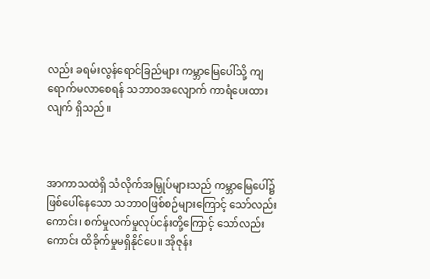လည်း ခရမ်းလွန်ရောင်ခြည်များ ကမ္ဘာမြေပေါ်သို့ ကျရောက်မလာစေရန် သဘာဝအလျောက် ကာရံပေးထားလျက် ရှိသည်။



အာကာသထဲရှိ သံလိုက်အမြှုပ်များသည် ကမ္ဘာမြေပေါ်၌ ဖြစ်ပေါ်နေသော သဘာဝဖြစ်စဉ်များကြောင့် သော်လည်းကောင်း၊ စက်မှုလက်မှုလုပ်ငန်းတို့ကြောင့် သော်လည်းကောင်း ထိခိုက်မှုမရှိနိုင်ပေ။ အိုဇုန်း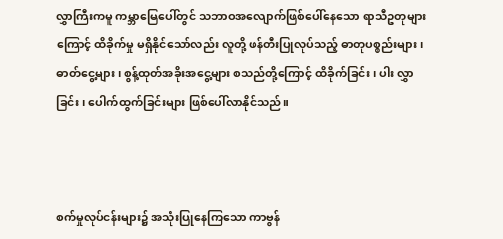လွှာကြီးကမူ ကမ္ဘာမြေပေါ်တွင် သဘာဝအလျောက်ဖြစ်ပေါ်နေသော ရာသီဥတုများကြောင့် ထိခိုက်မှု မရှိနိုင်သော်လည်း လူတို့ ဖန်တီးပြုလုပ်သည့် ဓာတုပစ္စည်းများ၊ ဓာတ်ငွေ့များ၊ စွန့်ထုတ်အခိုးအငွေ့များ စသည်တို့ကြောင့် ထိခိုက်ခြင်း၊ ပါး လွှာခြင်း၊ ပေါက်ထွက်ခြင်းများ ဖြစ်ပေါ်လာနိုင်သည်။



စက်မှုလုပ်ငန်းများ၌ အသုံးပြုနေကြသော ကာဗွန်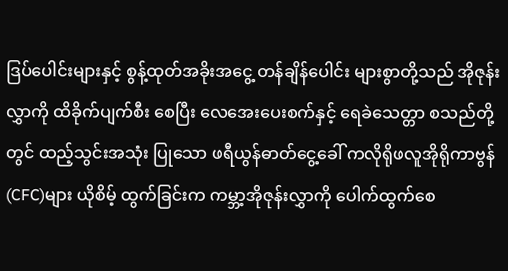ဒြပ်ပေါင်းများနှင့် စွန့်ထုတ်အခိုးအငွေ့ တန်ချိန်ပေါင်း များစွာတို့သည် အိုဇုန်းလွှာကို ထိခိုက်ပျက်စီး စေပြီး လေအေးပေးစက်နှင့် ရေခဲသေတ္တာ စသည်တို့တွင် ထည့်သွင်းအသုံး ပြုသော ဖရီယွန်ဓာတ်ငွေ့ခေါ် ကလိုရိုဖလူအိုရိုကာဗွန် (CFC)များ ယိုစိမ့် ထွက်ခြင်းက ကမ္ဘာ့အိုဇုန်းလွှာကို ပေါက်ထွက်စေ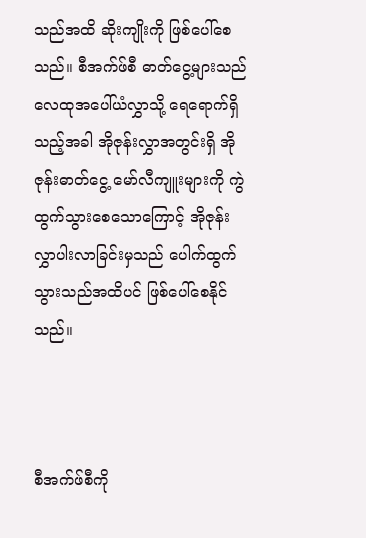သည်အထိ ဆိုးကျိုးကို ဖြစ်ပေါ်စေသည်။ စီအက်ဖ်စီ ဓာတ်ငွေ့များသည် လေထုအပေါ်ယံလွှာသို့ ရေရောက်ရှိသည့်အခါ အိုဇုန်းလွှာအတွင်းရှိ အိုဇုန်းဓာတ်ငွေ့ မော်လီကျူးများကို ကွဲထွက်သွားစေသောကြောင့် အိုဇုန်းလွှာပါးလာခြင်းမှသည် ပေါက်ထွက် သွားသည်အထိပင် ဖြစ်ပေါ်စေနိုင်သည်။



စီအက်ဖ်စီကို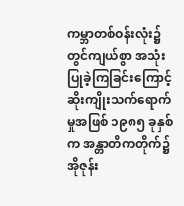ကမ္ဘာတစ်ဝန်းလုံး၌ တွင်ကျယ်စွာ အသုံးပြုခဲ့ကြခြင်းကြောင့် ဆိုးကျိုးသက်ရောက်မှုအဖြစ် ၁၉၈၅ ခုနှစ်က အန္တာတိကတိုက်၌ အိုဇုန်း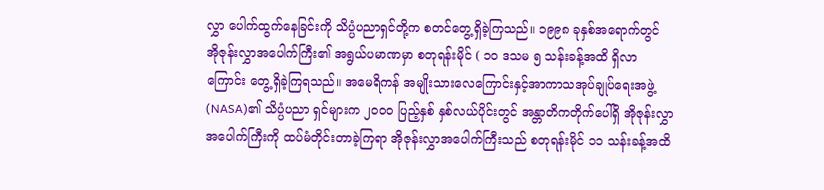လွှာ ပေါက်ထွက်နေခြင်းကို သိပ္ပံပညာရှင်တို့က စတင်တွေ့ရှိခဲ့ကြသည်။ ၁၉၉၈ ခုနှစ်အရောက်တွင် အိုဇုန်းလွှာအပေါက်ကြီး၏ အရွယ်ပမာဏမှာ စတုရန်းမိုင် ( ၁၀ ဒသမ ၅ သန်းခန့်အထိ ရှိလာကြောင်း တွေ့ရှိခဲ့ကြရသည်။ အမေရိကန် အမျိုးသားလေကြောင်းနှင့်အာကာသအုပ်ချုပ်ရေးအဖွဲ့ (NASA)၏ သိပ္ပံပညာ ရှင်များက ၂၀၀၀ ပြည့်နှစ် နှစ်လယ်ပိုင်းတွင် အန္တာတိကတိုက်ပေါ်ရှိ အိုဇုန်းလွှာအပေါက်ကြီးကို ထပ်မံတိုင်းတာခဲ့ကြရာ အိုဇုန်းလွှာအပေါက်ကြီးသည် စတုရန်းမိုင် ၁၁ သန်းခန့်အထိ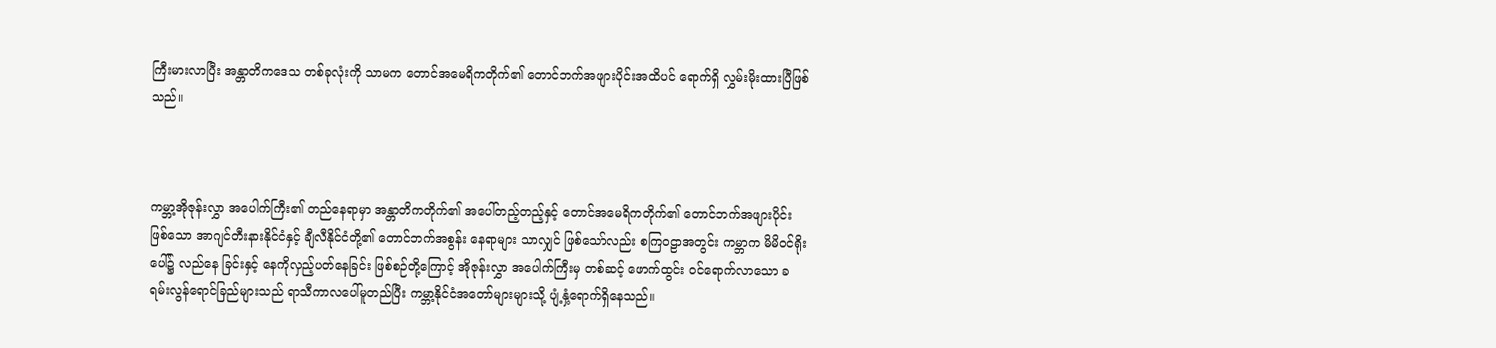ကြီးမားလာပြီး အန္တာတိကဒေသ တစ်ခုလုံးကို သာမက တောင်အမေရိကတိုက်၏ တောင်ဘက်အဖျားပိုင်းအထိပင် ရောက်ရှိ လွှမ်းမိုးထားပြီဖြစ်သည်။



ကမ္ဘာ့အိုဇုန်းလွှာ အပေါက်ကြီး၏ တည်နေရာမှာ အန္တာတိကတိုက်၏ အပေါ်တည့်တည့်နှင့် တောင်အမေရိကတိုက်၏ တောင်ဘက်အဖျားပိုင်းဖြစ်သော အာဂျင်တီးနားနိုင်ငံနှင့် ချီလီနိုင်ငံတို့၏ တောင်ဘက်အစွန်း နေရာများ သာလျှင် ဖြစ်သော်လည်း စကြဝဠာအတွင်း ကမ္ဘာက မိမိဝင်ရိုးပေါ်၌ လည်နေ ခြင်းနှင့် နေကိုလှည့်ပတ်နေခြင်း ဖြစ်စဉ်တို့ကြောင့် အိုဇုန်းလွှာ အပေါက်ကြီးမှ တစ်ဆင့် ဖောက်ထွင်း ဝင်ရောက်လာသော ခရမ်းလွန်ရောင်ခြည်များသည် ရာသီကာလပေါ်မူတည်ပြီး ကမ္ဘာ့နိုင်ငံအတော်များများသို့ ပျံ့နှံ့ရောက်ရှိနေသည်။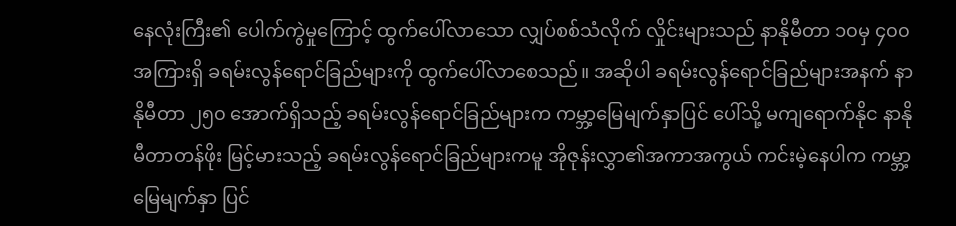နေလုံးကြီး၏ ပေါက်ကွဲမှုကြောင့် ထွက်ပေါ်လာသော လျှပ်စစ်သံလိုက် လှိုင်းများသည် နာနိုမီတာ ၁၀မှ ၄၀၀အကြားရှိ ခရမ်းလွန်ရောင်ခြည်များကို ထွက်ပေါ်လာစေသည်။ အဆိုပါ ခရမ်းလွန်ရောင်ခြည်များအနက် နာနိုမီတာ ၂၅၀ အောက်ရှိသည့် ခရမ်းလွန်ရောင်ခြည်များက ကမ္ဘာ့မြေမျက်နှာပြင် ပေါ်သို့ မကျရောက်နိုင နာနိုမီတာတန်ဖိုး မြင့်မားသည့် ခရမ်းလွန်ရောင်ခြည်များကမူ အိုဇုန်းလွှာ၏အကာအကွယ် ကင်းမဲ့နေပါက ကမ္ဘာ့မြေမျက်နှာ ပြင်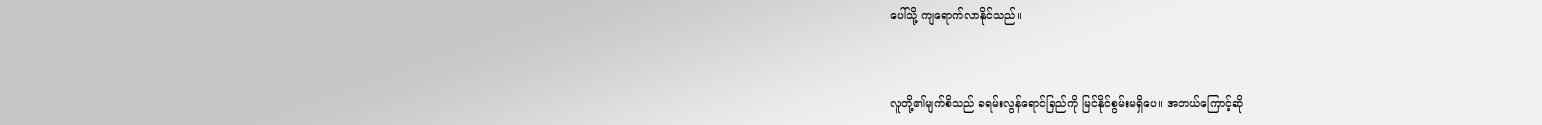ပေါ်သို့ ကျရောက်လာနိုင်သည်။



လူတို့၏မျက်စိသည် ခရမ်းလွန်ရောင်ခြည်ကို မြင်နိုင်စွမ်းမရှိပေ။ အဘယ်ကြောင့်ဆို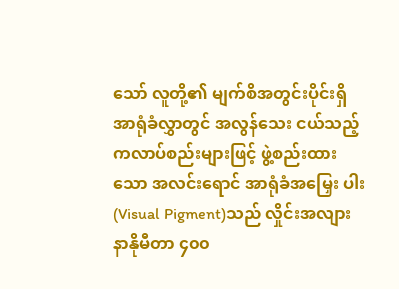သော် လူတို့၏ မျက်စိအတွင်းပိုင်းရှိ အာရုံခံလွှာတွင် အလွန်သေး ငယ်သည့်ကလာပ်စည်းများဖြင့် ဖွဲ့စည်းထားသော အလင်းရောင် အာရုံခံအမြှေး ပါး(Visual Pigment)သည် လှိုင်းအလျား နာနိုမီတာ ၄၀၀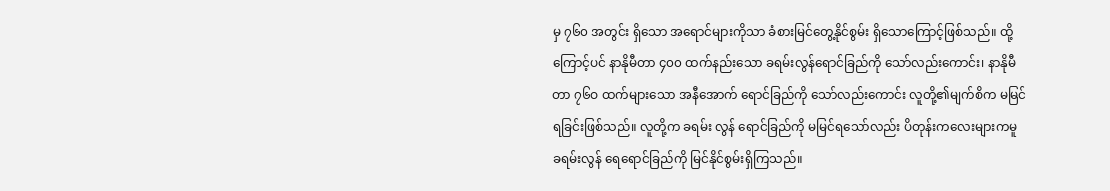မှ ၇၆၀ အတွင်း ရှိသော အရောင်များကိုသာ ခံစားမြင်တွေ့နိုင်စွမ်း ရှိသောကြောင့်ဖြစ်သည်။ ထို့ကြောင့်ပင် နာနိုမီတာ ၄၀၀ ထက်နည်းသော ခရမ်းလွန်ရောင်ခြည်ကို သော်လည်းကောင်း၊ နာနိုမီတာ ၇၆ဝ ထက်များသော အနီအောက် ရောင်ခြည်ကို သော်လည်းကောင်း လူတို့၏မျက်စိက မမြင်ရခြင်းဖြစ်သည်။ လူတို့က ခရမ်း လွန် ရောင်ခြည်ကို မမြင်ရသော်လည်း ပိတုန်းကလေးများကမူ ခရမ်းလွန် ရေရောင်ခြည်ကို မြင်နိုင်စွမ်းရှိကြသည်။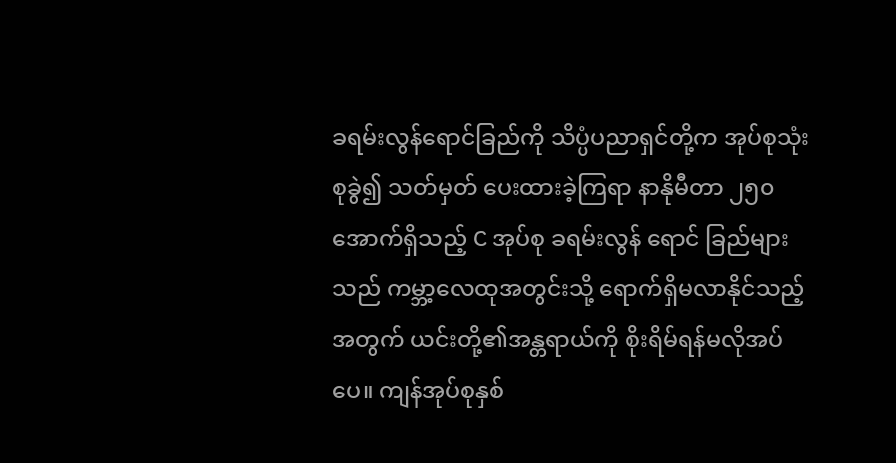ခရမ်းလွန်ရောင်ခြည်ကို သိပ္ပံပညာရှင်တို့က အုပ်စုသုံးစုခွဲ၍ သတ်မှတ် ပေးထားခဲ့ကြရာ နာနိုမီတာ ၂၅၀ အောက်ရှိသည့် C အုပ်စု ခရမ်းလွန် ရောင် ခြည်များသည် ကမ္ဘာ့လေထုအတွင်းသို့ ရောက်ရှိမလာနိုင်သည့် အတွက် ယင်းတို့၏အန္တရာယ်ကို စိုးရိမ်ရန်မလိုအပ်ပေ။ ကျန်အုပ်စုနှစ်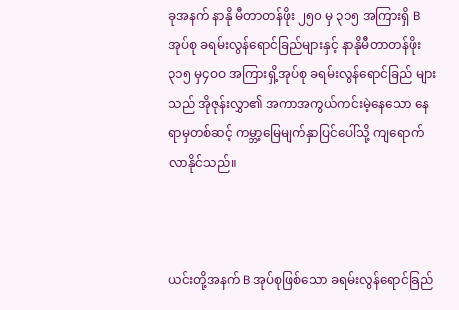ခုအနက် နာနို မီတာတန်ဖိုး ၂၅၀ မှ ၃၁၅ အကြားရှိ B အုပ်စု ခရမ်းလွန်ရောင်ခြည်များနှင့် နာနိုမီတာတန်ဖိုး ၃၁၅ မှ၄ဝဝ အကြားရှိ့အုပ်စု ခရမ်းလွန်ရောင်ခြည် များသည် အိုဇုန်းလွှာ၏ အကာအကွယ်ကင်းမဲ့နေသော နေရာမှတစ်ဆင့် ကမ္ဘာ့မြေမျက်နှာပြင်ပေါ်သို့ ကျရောက်လာနိုင်သည်။



ယင်းတို့အနက် B အုပ်စုဖြစ်သော ခရမ်းလွန်ရောင်ခြည်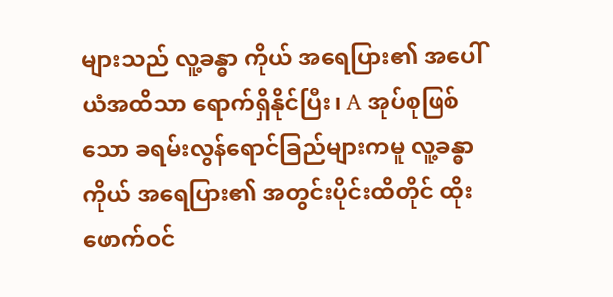များသည် လူ့ခန္ဓာ ကိုယ် အရေပြား၏ အပေါ်ယံအထိသာ ရောက်ရှိနိုင်ပြီး၊ A အုပ်စုဖြစ်သော ခရမ်းလွန်ရောင်ခြည်များကမူ လူ့ခန္ဓာကိုယ် အရေပြား၏ အတွင်းပိုင်းထိတိုင် ထိုးဖောက်ဝင်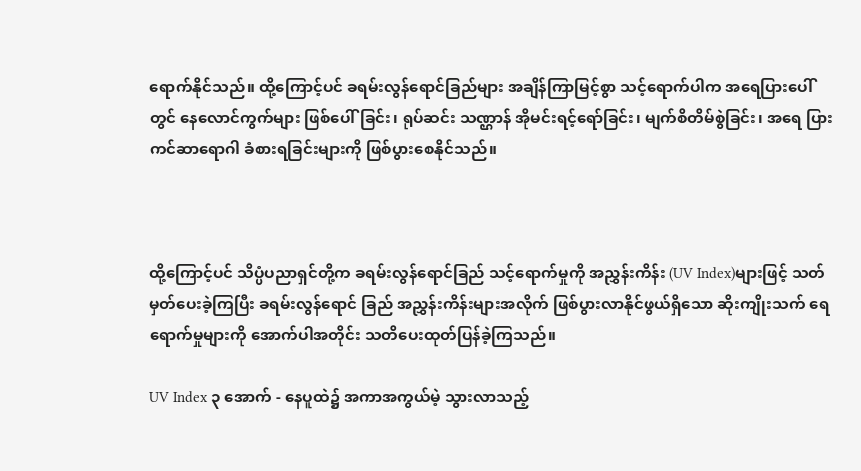ရောက်နိုင်သည်။ ထို့ကြောင့်ပင် ခရမ်းလွန်ရောင်ခြည်များ အချိန်ကြာမြင့်စွာ သင့်ရောက်ပါက အရေပြားပေါ်တွင် နေလောင်ကွက်များ ဖြစ်ပေါ်ခြင်း၊ ရုပ်ဆင်း သဏ္ဌာန် အိုမင်းရင့်ရော်ခြင်း၊ မျက်စိတိမ်စွဲခြင်း၊ အရေ ပြား ကင်ဆာရောဂါ ခံစားရခြင်းများကို ဖြစ်ပွားစေနိုင်သည်။



ထို့ကြောင့်ပင် သိပ္ပံပညာရှင်တို့က ခရမ်းလွန်ရောင်ခြည် သင့်ရောက်မှုကို အညွှန်းကိန်း (UV Index)များဖြင့် သတ်မှတ်ပေးခဲ့ကြပြီး ခရမ်းလွန်ရောင် ခြည် အညွှန်းကိန်းများအလိုက် ဖြစ်ပွားလာနိုင်ဖွယ်ရှိသော ဆိုးကျိုးသက် ရေရောက်မှုများကို အောက်ပါအတိုင်း သတိပေးထုတ်ပြန်ခဲ့ကြသည်။

UV Index ၃ အောက် - နေပူထဲ၌ အကာအကွယ်မဲ့ သွားလာသည့်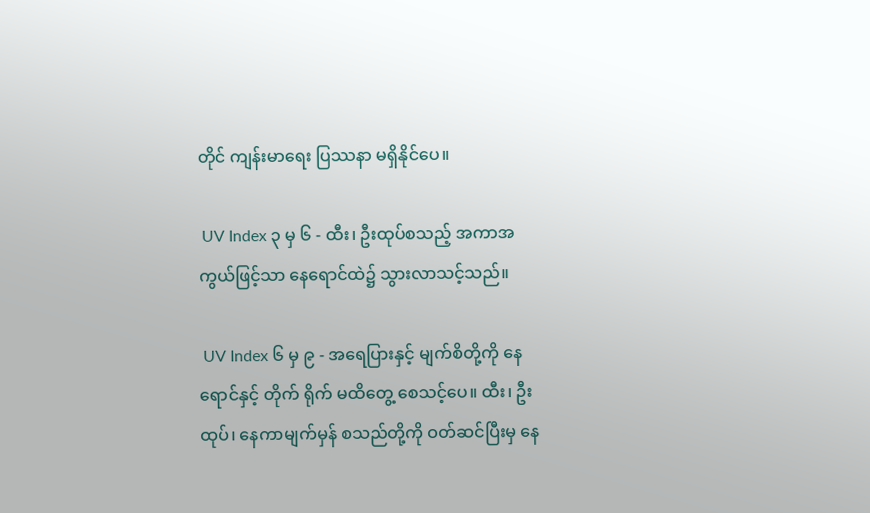တိုင် ကျန်းမာရေး ပြဿနာ မရှိနိုင်ပေ။

 UV Index ၃ မှ ၆ - ထီး၊ ဦးထုပ်စသည့် အကာအကွယ်ဖြင့်သာ နေရောင်ထဲ၌ သွားလာသင့်သည်။

 UV Index ၆ မှ ၉ - အရေပြားနှင့် မျက်စိတို့ကို နေရောင်နှင့် တိုက် ရိုက် မထိတွေ့ စေသင့်ပေ။ ထီး၊ ဦးထုပ်၊ နေကာမျက်မှန် စသည်တို့ကို ဝတ်ဆင်ပြီးမှ နေ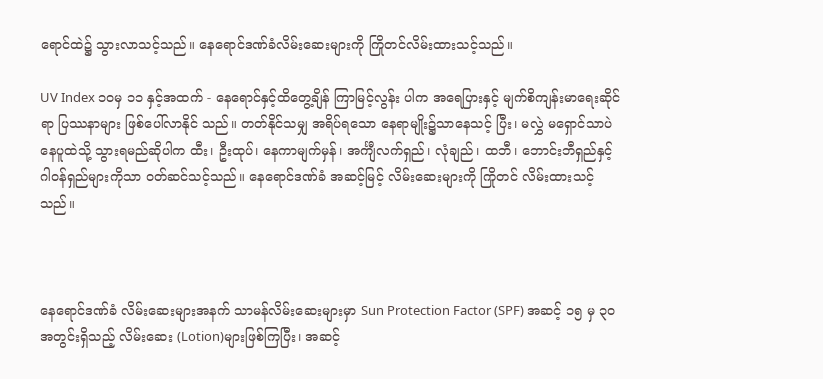ရောင်ထဲ၌ သွားလာသင့်သည်။ နေရောင်ဒဏ်ခံလိမ်းဆေးများကို ကြိုတင်လိမ်းထားသင့်သည်။

UV Index ၁၀မှ ၁၁ နှင့်အထက် - နေရောင်နှင့်ထိတွေ့ချိန် ကြာမြင့်လွန်း ပါက အရေပြားနှင့် မျက်စိကျန်းမာရေးဆိုင်ရာ ပြဿနာများ ဖြစ်ပေါ်လာနိုင် သည်။ တတ်နိုင်သမျှ အရိပ်ရသော နေရာမျိုး၌သာနေသင့် ပြီး၊ မလွှဲ မရှောင်သာပဲ နေပူထဲသို့ သွားရမည်ဆိုပါက ထီး၊ ဦးထုပ်၊ နေကာမျက်မှန်၊ အင်္ကျီလက်ရှည်၊ လုံချည်၊ ထဘီ၊ ဘောင်းဘီရှည်နှင့် ဂါဝန်ရှည်များကိုသာ ဝတ်ဆင်သင့်သည်။ နေရောင်ဒဏ်ခံ အဆင့်မြင့် လိမ်းဆေးများကို ကြိုတင် လိမ်းထားသင့်သည်။



နေရောင်ဒဏ်ခံ လိမ်းဆေးများအနက် သာမန်လိမ်းဆေးများမှာ Sun Protection Factor (SPF) အဆင့် ၁၅ မှ ၃၀ အတွင်းရှိသည့် လိမ်းဆေး (Lotion)များဖြစ်ကြပြီး၊ အဆင့်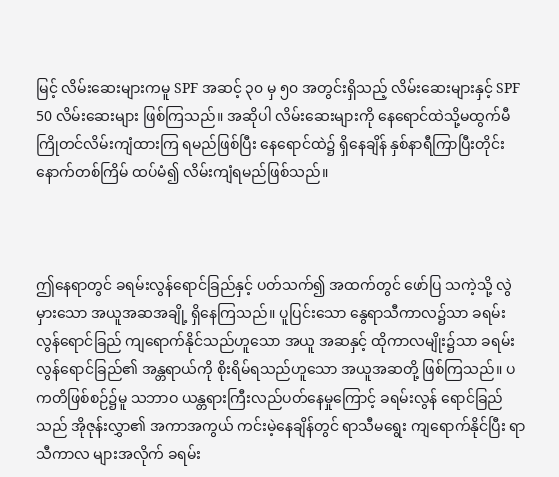မြင့် လိမ်းဆေးများကမူ SPF အဆင့် ၃၀ မှ ၅၀ အတွင်းရှိသည့် လိမ်းဆေးများနှင့် SPF 50 လိမ်းဆေးများ ဖြစ်ကြသည်။ အဆိုပါ လိမ်းဆေးများကို နေရောင်ထဲသို့မထွက်မီ ကြိုတင်လိမ်းကျံထားကြ ရမည်ဖြစ်ပြီး နေရောင်ထဲ၌ ရှိနေချိန် နှစ်နာရီကြာပြီးတိုင်း နောက်တစ်ကြိမ် ထပ်မံ၍ လိမ်းကျံရမည်ဖြစ်သည်။



ဤနေရာတွင် ခရမ်းလွန်ရောင်ခြည်နှင့် ပတ်သက်၍ အထက်တွင် ဖော်ပြ သကဲ့သို့ လွဲမှားသော အယူအဆအချို့ ရှိနေကြသည်။ ပူပြင်းသော နွေရာသီကာလ၌သာ ခရမ်းလွန်ရောင်ခြည် ကျရောက်နိုင်သည်ဟူသော အယူ အဆနှင့် ထိုကာလမျိုး၌သာ ခရမ်းလွန်ရောင်ခြည်၏ အန္တရာယ်ကို စိုးရိမ်ရသည်ဟူသော အယူအဆတို့ ဖြစ်ကြသည်။ ပကတိဖြစ်စဉ်၌မူ သဘာဝ ယန္တရားကြီးလည်ပတ်နေမှုကြောင့် ခရမ်းလွန် ရောင်ခြည်သည် အိုဇုန်းလွှာ၏ အကာအကွယ် ကင်းမဲ့နေချိန်တွင် ရာသီမရွေး ကျရောက်နိုင်ပြီး ရာသီကာလ များအလိုက် ခရမ်း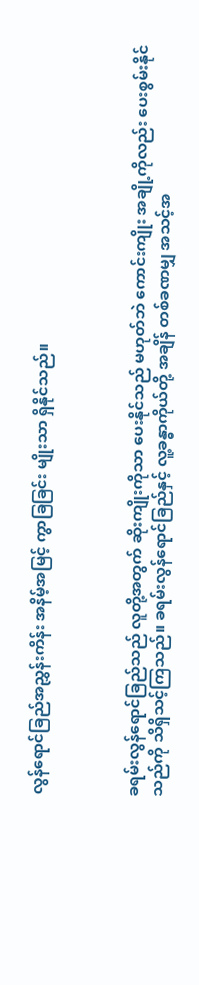လွန်ရောင်ခြည်အညွှန်းကိန်း အနိမ့်အမြင့် ကွာခြခြင်း မျိုးသာ ရှိနိုင်သည်။



ခရမ်းလွန်ရောင်ခြည်သည် လူတို့အတွက် ဆိုးကျိုးကိုသာ ပေးနိုင်သည် မဟုတ်ဘဲ ကောင်းကျိုး အချို့ကိုလည်း ပေးစွမ်းနိုင်သည်ကို သိရှိသင့်ကြသည်။ ခရမ်းလွန်ရောင်ခြည်နှင့် လူ့ခန္ဓာကိုယ်တို့ အချိန် တစ်ခဏမျှ အသင့်အ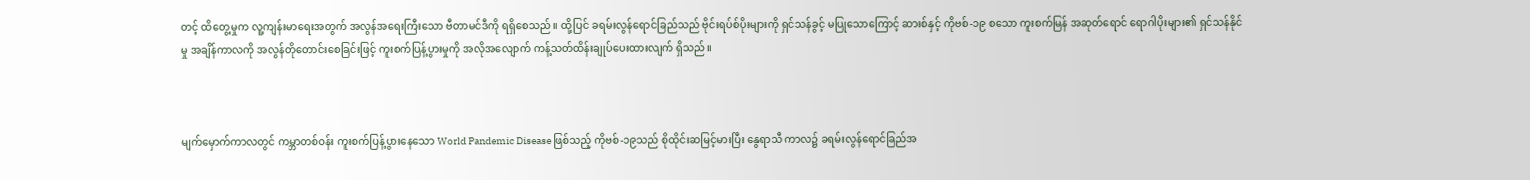တင့် ထိတွေ့မှုက လူ့ကျန်းမာရေးအတွက် အလွန်အရေးကြီးသော ဗီတာမင်ဒီကို ရရှိစေသည်။ ထို့ပြင် ခရမ်းလွန်ရောင်ခြည်သည် ဗိုင်းရပ်စ်ပိုးများကို ရှင်သန်ခွင့် မပြုသောကြောင့် ဆားစ်နှင့် ကိုဗစ်-၁၉ စသော ကူးစက်မြန် အဆုတ်ရောင် ရောဂါပိုးများ၏ ရှင်သန်နိုင်မှု အချိန်ကာလကို အလွန်တိုတောင်းစေခြင်းဖြင့် ကူးစက်ပြန့်ပွားမှုကို အလိုအလျောက် ကန့်သတ်ထိန်းချုပ်ပေးထားလျက် ရှိသည်။



မျက်မှောက်ကာလတွင် ကမ္ဘာတစ်ဝန်း ကူးစက်ပြန့်ပွားနေသော World Pandemic Disease ဖြစ်သည့် ကိုဗစ်-၁၉သည် စိုထိုင်းဆမြင့်မားပြီး နွေရာသီ ကာလ၌ ခရမ်းလွန်ရောင်ခြည်အ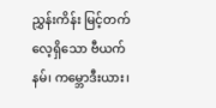ညွှန်းကိန်း မြင့်တက်လေ့ရှိသော ဗီယက်နမ်၊ ကမ္ဘောဒီးယား၊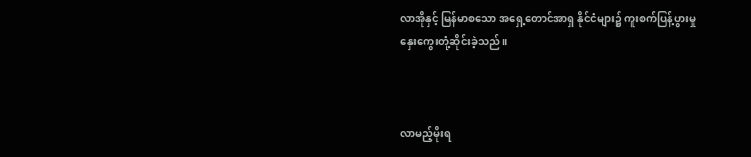လာအိုနှင့် မြန်မာစသော အရှေ့တောင်အာရှ နိုင်ငံများ၌ ကူးစက်ပြန့်ပွားမှု နှေးကွေးတုံ့ဆိုင်းခဲ့သည်။



လာမည့်မိုးရ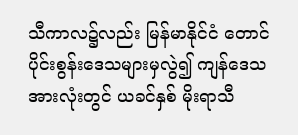သီကာလ၌လည်း မြန်မာနိုင်ငံ တောင်ပိုင်းစွန်းဒေသများမှလွဲ၍ ကျန်ဒေသအားလုံးတွင် ယခင်နှစ် မိုးရာသီ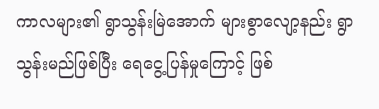ကာလများ၏ ရွာသွန်းမြဲအောက် များစွာလျော့နည်း ရွာသွန်းမည်ဖြစ်ပြီး ရေငွေ့ပြန်မှုကြောင့် ဖြစ်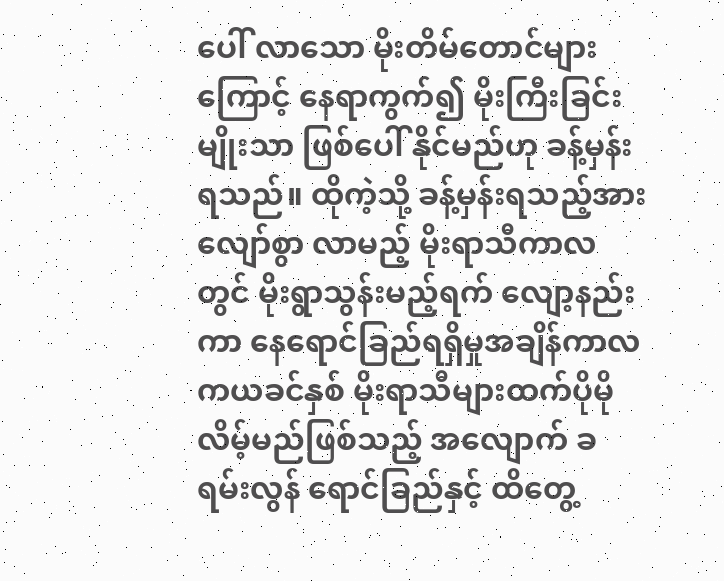ပေါ် လာသော မိုးတိမ်တောင်များကြောင့် နေရာကွက်၍ မိုးကြီးခြင်းမျိုးသာ ဖြစ်ပေါ် နိုင်မည်ဟု ခန့်မှန်းရသည်။ ထိုကဲ့သို့ ခန့်မှန်းရသည့်အားလျော်စွာ လာမည့် မိုးရာသီကာလတွင် မိုးရွာသွန်းမည့်ရက် လျော့နည်းကာ နေရောင်ခြည်ရရှိမှုအချိန်ကာလကယခင်နှစ် မိုးရာသီများထက်ပိုမိုလိမ့်မည်ဖြစ်သည့် အလျောက် ခရမ်းလွန် ရောင်ခြည်နှင့် ထိတွေ့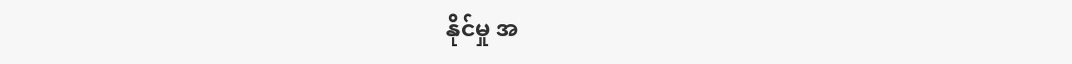နိုင်မှု အ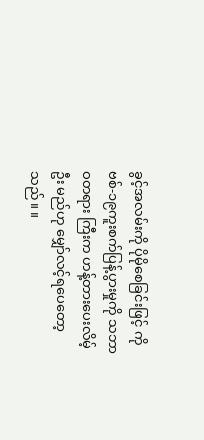ခွင့်အလမ်းကို ပိုမိုစေခြင်းဖြင့် ကိုဗစ်-၁၉ကူးစက်ပြန့်ပွားမှုကို သဘာဝတရား ကြီးက ဟန့်တားပေးလိမ့်ဦး မည်ဟု မျှော်လင့်ရပေတော့သည်။ ။